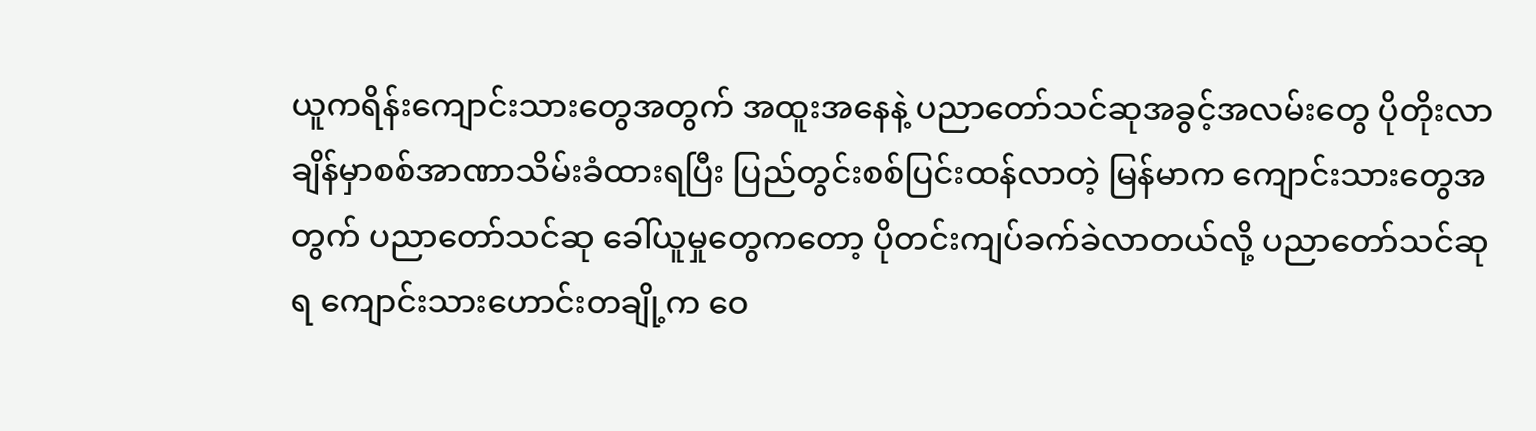ယူကရိန်းကျောင်းသားတွေအတွက် အထူးအနေနဲ့ ပညာတော်သင်ဆုအခွင့်အလမ်းတွေ ပိုတိုးလာချိန်မှာစစ်အာဏာသိမ်းခံထားရပြီး ပြည်တွင်းစစ်ပြင်းထန်လာတဲ့ မြန်မာက ကျောင်းသားတွေအတွက် ပညာတော်သင်ဆု ခေါ်ယူမှုတွေကတော့ ပိုတင်းကျပ်ခက်ခဲလာတယ်လို့ ပညာတော်သင်ဆုရ ကျောင်းသားဟောင်းတချို့က ဝေ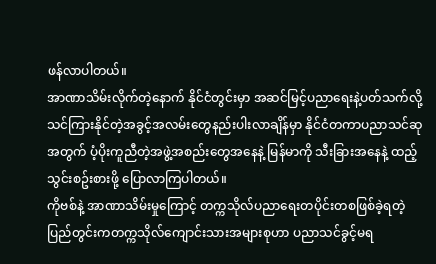ဖန်လာပါတယ်။
အာဏာသိမ်းလိုက်တဲ့နောက် နိုင်ငံတွင်းမှာ အဆင်မြင့်ပညာရေးနဲ့ပတ်သက်လို့ သင်ကြားနိုင်တဲ့အခွင့်အလမ်းတွေနည်းပါးလာချိန်မှာ နိုင်ငံတကာပညာသင်ဆုအတွက် ပံ့ပိုးကူညီတဲ့အဖွဲ့အစည်းတွေအနေနဲ့ မြန်မာကို သီးခြားအနေနဲ့ ထည့်သွင်းစဥ်းစားဖို့ ပြောလာကြပါတယ်။
ကိုဗစ်နဲ့ အာဏာသိမ်းမှုကြောင့် တက္ကသိုလ်ပညာရေးတပိုင်းတစဖြစ်ခဲ့ရတဲ့ ပြည်တွင်းကတက္ကသိုလ်ကျောင်းသားအများစုဟာ ပညာသင်ခွင့်မရ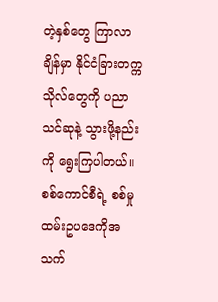တဲ့နှစ်တွေ ကြာလာချိန်မှာ နိုင်ငံခြားတက္ကသိုလ်တွေကို ပညာသင်ဆုနဲ့ သွားဖို့နည်းကို ရွေးကြပါတယ်။
စစ်ကောင်စီရဲ့ စစ်မှုထမ်းဥပဒေကိုအသက်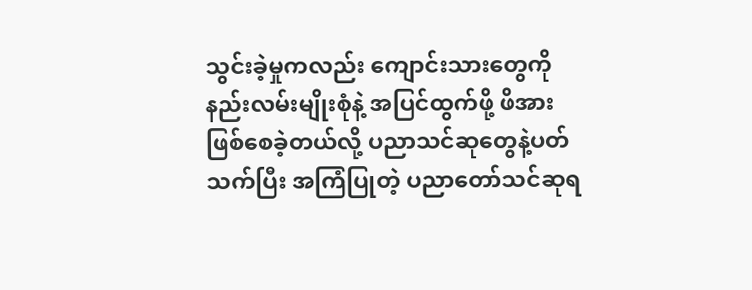သွင်းခဲ့မှုကလည်း ကျောင်းသားတွေကို နည်းလမ်းမျိုးစုံနဲ့ အပြင်ထွက်ဖို့ ဖိအားဖြစ်စေခဲ့တယ်လို့ ပညာသင်ဆုတွေနဲ့ပတ်သက်ပြီး အကြံပြုတဲ့ ပညာတော်သင်ဆုရ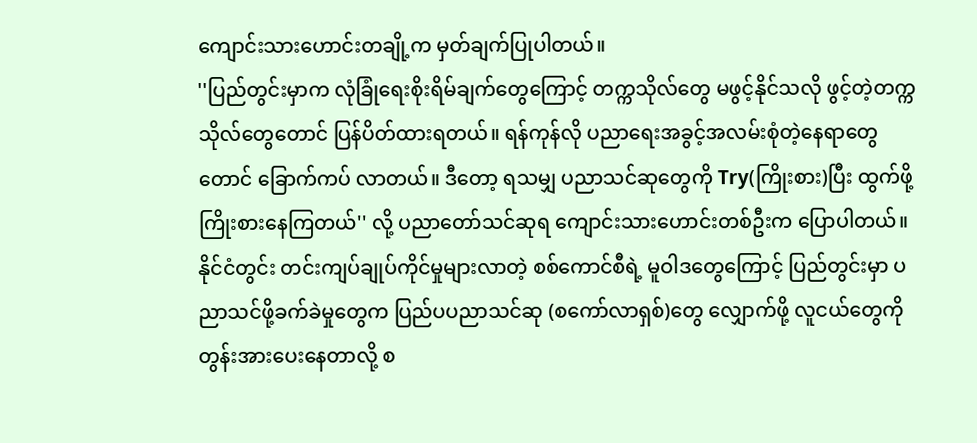ကျောင်းသားဟောင်းတချို့က မှတ်ချက်ပြုပါတယ်။
''ပြည်တွင်းမှာက လုံခြုံရေးစိုးရိမ်ချက်တွေကြောင့် တက္ကသိုလ်တွေ မဖွင့်နိုင်သလို ဖွင့်တဲ့တက္ကသိုလ်တွေတောင် ပြန်ပိတ်ထားရတယ်။ ရန်ကုန်လို ပညာရေးအခွင့်အလမ်းစုံတဲ့နေရာတွေတောင် ခြောက်ကပ် လာတယ်။ ဒီတော့ ရသမျှ ပညာသင်ဆုတွေကို Try(ကြိုးစား)ပြီး ထွက်ဖို့ ကြိုးစားနေကြတယ်'' လို့ ပညာတော်သင်ဆုရ ကျောင်းသားဟောင်းတစ်ဦးက ပြောပါတယ်။
နိုင်ငံတွင်း တင်းကျပ်ချုပ်ကိုင်မှုများလာတဲ့ စစ်ကောင်စီရဲ့ မူဝါဒတွေကြောင့် ပြည်တွင်းမှာ ပညာသင်ဖို့ခက်ခဲမှုတွေက ပြည်ပပညာသင်ဆု (စကော်လာရှစ်)တွေ လျှောက်ဖို့ လူငယ်တွေကို တွန်းအားပေးနေတာလို့ စ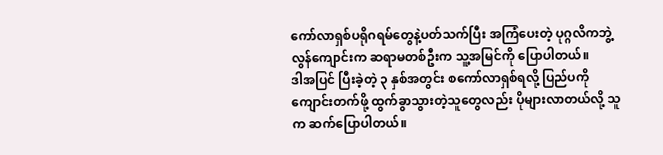ကော်လာရှစ်ပရိုဂရမ်တွေနဲ့ပတ်သက်ပြီး အကြံပေးတဲ့ ပုဂ္ဂလိကဘွဲ့လွန်ကျောင်းက ဆရာမတစ်ဦးက သူ့အမြင်ကို ပြောပါတယ်။
ဒါအပြင် ပြီးခဲ့တဲ့ ၃ နှစ်အတွင်း စကော်လာရှစ်ရလို့ ပြည်ပကို ကျောင်းတက်ဖို့ ထွက်ခွာသွားတဲ့သူတွေလည်း ပိုများလာတယ်လို့ သူက ဆက်ပြောပါတယ်။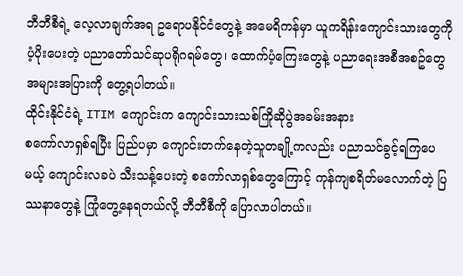ဘီဘီစီရဲ့ လေ့လာချက်အရ ဥရောပနိုင်ငံတွေနဲ့ အမေရိကန်မှာ ယူကရိန်းကျောင်းသားတွေကို ပံ့ပိုးပေးတဲ့ ပညာတော်သင်ဆုပရိုဂရမ်တွေ၊ ထောက်ပံ့ကြေးတွေနဲ့ ပညာရေးအစီအစဥ်တွေ အများအပြားကို တွေ့ရပါတယ်။
ထိုင်းနိုင်ငံရဲ့ ITIM ကျောင်းက ကျောင်းသားသစ်ကြိုဆိုပွဲအခမ်းအနား
စကော်လာရှစ်ရပြီး ပြည်ပမှာ ကျောင်းတက်နေတဲ့သူတချို့ကလည်း ပညာသင်ခွင့်ရကြပေမယ့် ကျောင်းလခပဲ သီးသန့်ပေးတဲ့ စကော်လာရှစ်တွေကြောင့် ကုန်ကျစရိတ်မလောက်တဲ့ ပြဿနာတွေနဲ့ ကြုံတွေ့နေရတယ်လို့ ဘီဘီစီကို ပြောလာပါတယ်။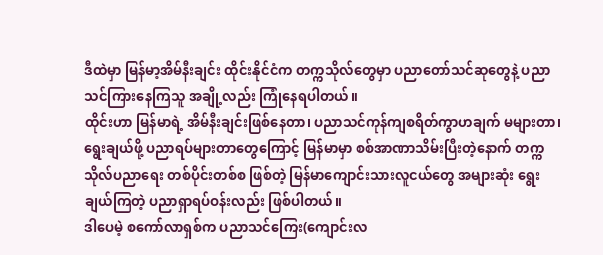ဒီထဲမှာ မြန်မာ့အိမ်နီးချင်း ထိုင်းနိုင်ငံက တက္ကသိုလ်တွေမှာ ပညာတော်သင်ဆုတွေနဲ့ ပညာသင်ကြားနေကြသူ အချို့လည်း ကြုံနေရပါတယ်။
ထိုင်းဟာ မြန်မာရဲ့ အိမ်နီးချင်းဖြစ်နေတာ၊ ပညာသင်ကုန်ကျစရိတ်ကွာဟချက် မများတာ၊ ရွေးချယ်ဖို့ ပညာရပ်များတာတွေကြောင့် မြန်မာမှာ စစ်အာဏာသိမ်းပြီးတဲ့နောက် တက္ကသိုလ်ပညာရေး တစ်ပိုင်းတစ်စ ဖြစ်တဲ့ မြန်မာကျောင်းသားလူငယ်တွေ အများဆုံး ရွေးချယ်ကြတဲ့ ပညာရှာရပ်ဝန်းလည်း ဖြစ်ပါတယ်။
ဒါပေမဲ့ စကော်လာရှစ်က ပညာသင်ကြေး(ကျောင်းလ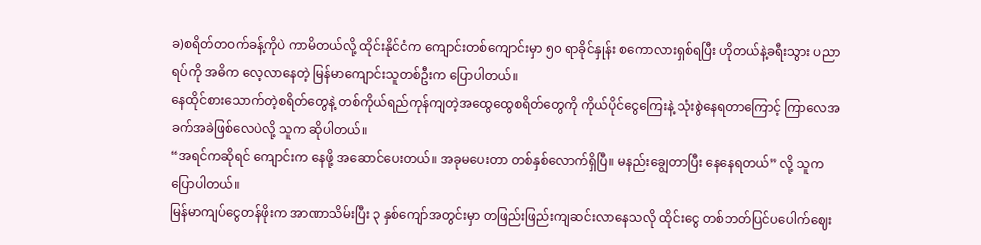ခ)စရိတ်တဝက်ခန့်ကိုပဲ ကာမိတယ်လို့ ထိုင်းနိုင်ငံက ကျောင်းတစ်ကျောင်းမှာ ၅၀ ရာခိုင်နှုန်း စကောလားရှစ်ရပြီး ဟိုတယ်နဲ့ခရီးသွား ပညာရပ်ကို အဓိက လေ့လာနေတဲ့ မြန်မာကျောင်းသူတစ်ဦးက ပြောပါတယ်။
နေထိုင်စားသောက်တဲ့စရိတ်တွေနဲ့ တစ်ကိုယ်ရည်ကုန်ကျတဲ့အထွေထွေစရိတ်တွေကို ကိုယ်ပိုင်ငွေကြေးနဲ့ သုံးစွဲနေရတာကြောင့် ကြာလေအခက်အခဲဖြစ်လေပဲလို့ သူက ဆိုပါတယ်။
“အရင်ကဆိုရင် ကျောင်းက နေဖို့ အဆောင်ပေးတယ်။ အခုမပေးတာ တစ်နှစ်လောက်ရှိပြီ။ မနည်းချွေတာပြီး နေနေရတယ်” လို့ သူက ပြောပါတယ်။
မြန်မာကျပ်ငွေတန်ဖိုးက အာဏာသိမ်းပြီး ၃ နှစ်ကျော်အတွင်းမှာ တဖြည်းဖြည်းကျဆင်းလာနေသလို ထိုင်းငွေ တစ်ဘတ်ပြင်ပပေါက်ဈေး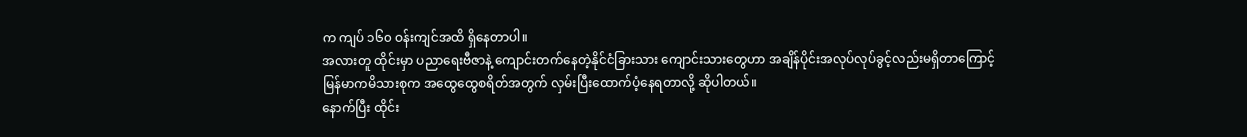က ကျပ် ၁၆၀ ဝန်းကျင်အထိ ရှိနေတာပါ။
အလားတူ ထိုင်းမှာ ပညာရေးဗီဇာနဲ့ ကျောင်းတက်နေတဲ့နိုင်ငံခြားသား ကျောင်းသားတွေဟာ အချိန်ပိုင်းအလုပ်လုပ်ခွင့်လည်းမရှိတာကြောင့် မြန်မာကမိသားစုက အထွေထွေစရိတ်အတွက် လှမ်းပြီးထောက်ပံ့နေရတာလို့ ဆိုပါတယ်။
နောက်ပြီး ထိုင်း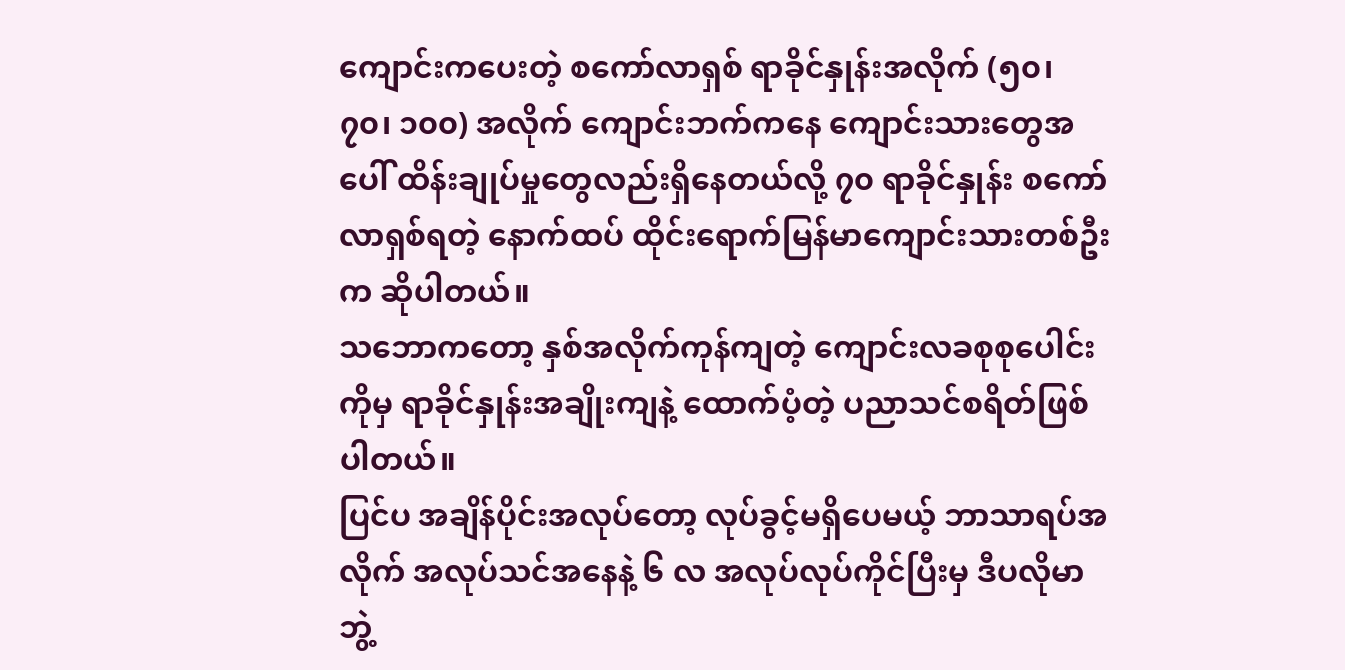ကျောင်းကပေးတဲ့ စကော်လာရှစ် ရာခိုင်နှုန်းအလိုက် (၅၀၊ ၇၀၊ ၁၀၀) အလိုက် ကျောင်းဘက်ကနေ ကျောင်းသားတွေအပေါ် ထိန်းချုပ်မှုတွေလည်းရှိနေတယ်လို့ ၇၀ ရာခိုင်နှုန်း စကော်လာရှစ်ရတဲ့ နောက်ထပ် ထိုင်းရောက်မြန်မာကျောင်းသားတစ်ဦးက ဆိုပါတယ်။
သဘောကတော့ နှစ်အလိုက်ကုန်ကျတဲ့ ကျောင်းလခစုစုပေါင်းကိုမှ ရာခိုင်နှုန်းအချိုးကျနဲ့ ထောက်ပံ့တဲ့ ပညာသင်စရိတ်ဖြစ်ပါတယ်။
ပြင်ပ အချိန်ပိုင်းအလုပ်တော့ လုပ်ခွင့်မရှိပေမယ့် ဘာသာရပ်အလိုက် အလုပ်သင်အနေနဲ့ ၆ လ အလုပ်လုပ်ကိုင်ပြီးမှ ဒီပလိုမာဘွဲ့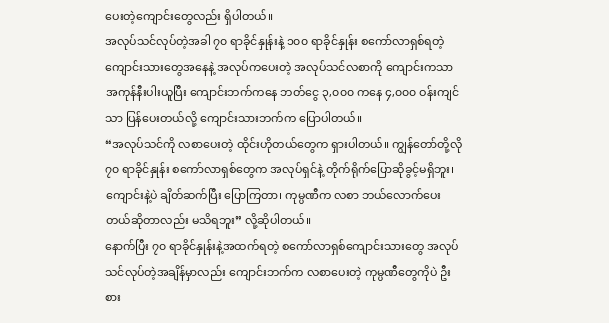ပေးတဲ့ကျောင်းတွေလည်း ရှိပါတယ်။
အလုပ်သင်လုပ်တဲ့အခါ ၇၀ ရာခိုင်နှုန်းနဲ့ ၁၀၀ ရာခိုင်နှုန်း စကော်လာရှစ်ရတဲ့ကျောင်းသားတွေအနေနဲ့ အလုပ်ကပေးတဲ့ အလုပ်သင်လစာကို ကျောင်းကသာ အကုန်နီးပါးယူပြီး ကျောင်းဘက်ကနေ ဘတ်ငွေ ၃,၀၀၀ ကနေ ၄,၀၀၀ ဝန်းကျင်သာ ပြန်ပေးတယ်လို့ ကျောင်းသားဘက်က ပြောပါတယ်။
“အလုပ်သင်ကို လစာပေးတဲ့ ထိုင်းဟိုတယ်တွေက ရှားပါတယ်။ ကျွန်တော်တို့လို ၇၀ ရာခိုင်နှုန်း စကော်လာရှစ်တွေက အလုပ်ရှင်နဲ့ တိုက်ရိုက်ပြောဆိုခွင့်မရှိဘူး၊ ကျောင်းနဲ့ပဲ ချိတ်ဆက်ပြီး ပြောကြတာ၊ ကုမ္ပဏီက လစာ ဘယ်လောက်ပေးတယ်ဆိုတာလည်း မသိရဘူး” လို့ဆိုပါတယ်။
နောက်ပြီး ၇၀ ရာခိုင်နှုန်းနဲ့အထက်ရတဲ့ စကော်လာရှစ်ကျောင်းသားတွေ အလုပ်သင်လုပ်တဲ့အချိန်မှာလည်း ကျောင်းဘက်က လစာပေးတဲ့ ကုမ္ပဏီတွေကိုပဲ ဦးစား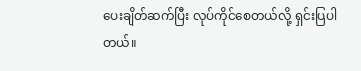ပေးချိတ်ဆက်ပြီး လုပ်ကိုင်စေတယ်လို့ ရှင်းပြပါတယ်။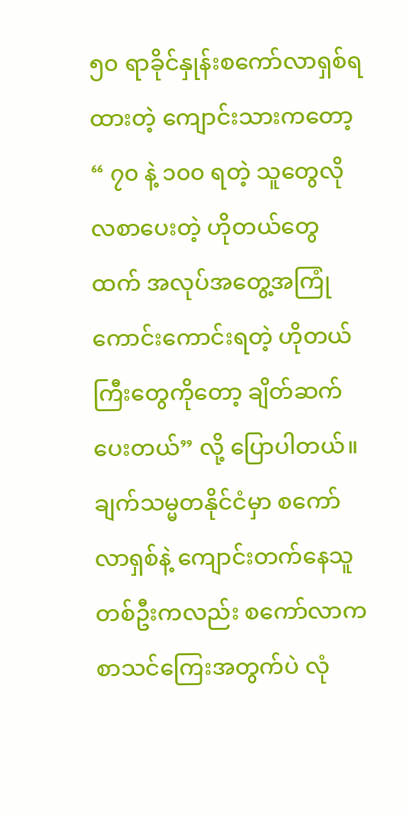၅၀ ရာခိုင်နှုန်းစကော်လာရှစ်ရထားတဲ့ ကျောင်းသားကတော့ “ ၇၀ နဲ့ ၁၀၀ ရတဲ့ သူတွေလို လစာပေးတဲ့ ဟိုတယ်တွေထက် အလုပ်အတွေ့အကြုံကောင်းကောင်းရတဲ့ ဟိုတယ်ကြီးတွေကိုတော့ ချိတ်ဆက်ပေးတယ်” လို့ ပြောပါတယ်။
ချက်သမ္မတနိုင်ငံမှာ စကော်လာရှစ်နဲ့ ကျောင်းတက်နေသူတစ်ဦးကလည်း စကော်လာက စာသင်ကြေးအတွက်ပဲ လုံ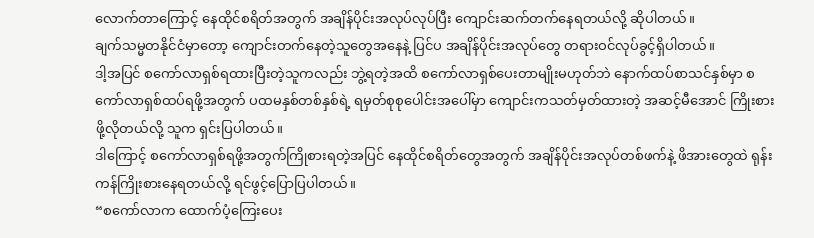လောက်တာကြောင့် နေထိုင်စရိတ်အတွက် အချိန်ပိုင်းအလုပ်လုပ်ပြီး ကျောင်းဆက်တက်နေရတယ်လို့ ဆိုပါတယ်။
ချက်သမ္မတနိုင်ငံမှာတော့ ကျောင်းတက်နေတဲ့သူတွေအနေနဲ့ ပြင်ပ အချိန်ပိုင်းအလုပ်တွေ တရားဝင်လုပ်ခွင့်ရှိပါတယ်။
ဒါ့အပြင် စကော်လာရှစ်ရထားပြီးတဲ့သူကလည်း ဘွဲ့ရတဲ့အထိ စကော်လာရှစ်ပေးတာမျိုးမဟုတ်ဘဲ နောက်ထပ်စာသင်နှစ်မှာ စကော်လာရှစ်ထပ်ရဖို့အတွက် ပထမနှစ်တစ်နှစ်ရဲ့ ရမှတ်စုစုပေါင်းအပေါ်မှာ ကျောင်းကသတ်မှတ်ထားတဲ့ အဆင့်မီအောင် ကြိုးစားဖို့လိုတယ်လို့ သူက ရှင်းပြပါတယ်။
ဒါကြောင့် စကော်လာရှစ်ရဖို့အတွက်ကြိုစားရတဲ့အပြင် နေထိုင်စရိတ်တွေအတွက် အချိန်ပိုင်းအလုပ်တစ်ဖက်နဲ့ ဖိအားတွေထဲ ရုန်းကန်ကြိုးစားနေရတယ်လို့ ရင်ဖွင့်ပြောပြပါတယ်။
“စကော်လာက ထောက်ပံ့ကြေးပေး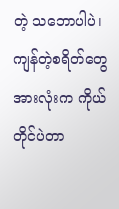တဲ့ သဘောပါပဲ၊ ကျန်တဲ့စရိတ်တွေအားလုံးက ကိုယ်တိုင်ပဲတာ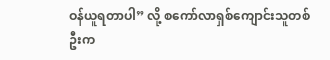ဝန်ယူရတာပါ” လို့ စကော်လာရှစ်ကျောင်းသူတစ်ဦးက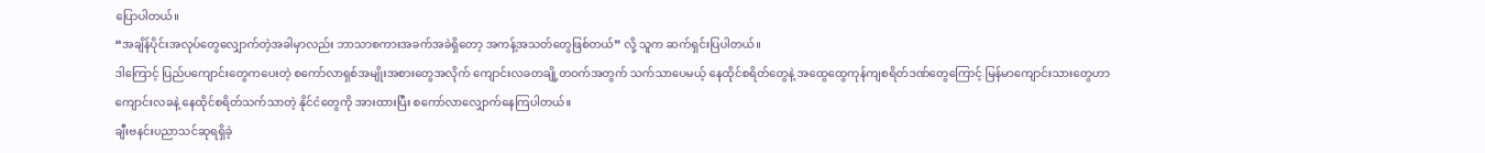ပြောပါတယ်။
“အချိန်ပိုင်းအလုပ်တွေလျှောက်တဲ့အခါမှာလည်း ဘာသာစကားအခက်အခဲရှိတော့ အကန့်အသတ်တွေဖြစ်တယ်” လို့ သူက ဆက်ရှင်းပြပါတယ်။
ဒါကြောင့် ပြည်ပကျောင်းတွေကပေးတဲ့ စကော်လာရှစ်အမျိုးအစားတွေအလိုက် ကျောင်းလခတချို့တဝက်အတွက် သက်သာပေမယ့် နေထိုင်စရိတ်တွေနဲ့ အထွေထွေကုန်ကျစရိတ်ဒဏ်တွေကြောင့် မြန်မာကျောင်းသားတွေဟာ ကျောင်းလခနဲ့ နေထိုင်စရိတ်သက်သာတဲ့ နိုင်ငံတွေကို အားထားပြီး စကော်လာလျှောက်နေကြပါတယ်။
ချီးဗနင်းပညာသင်ဆုရရှိခဲ့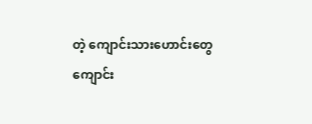တဲ့ ကျောင်းသားဟောင်းတွေ
ကျောင်း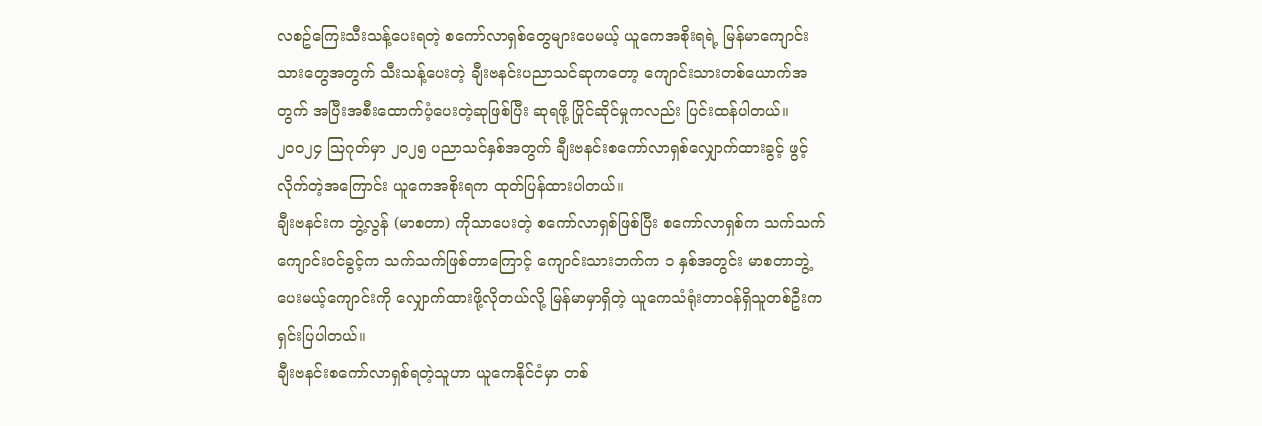လစဥ်ကြေးသီးသန့်ပေးရတဲ့ စကော်လာရှစ်တွေများပေမယ့် ယူကေအစိုးရရဲ့ မြန်မာကျောင်းသားတွေအတွက် သီးသန့်ပေးတဲ့ ချီးဗနင်းပညာသင်ဆုကတော့ ကျောင်းသားတစ်ယောက်အတွက် အပြီးအစီးထောက်ပံ့ပေးတဲ့ဆုဖြစ်ပြီး ဆုရဖို့ ပြိုင်ဆိုင်မှုကလည်း ပြင်းထန်ပါတယ်။
၂၀၀၂၄ ဩဂုတ်မှာ ၂၀၂၅ ပညာသင်နှစ်အတွက် ချီးဗနင်းစကော်လာရှစ်လျှောက်ထားခွင့် ဖွင့်လိုက်တဲ့အကြောင်း ယူကေအစိုးရက ထုတ်ပြန်ထားပါတယ်။
ချီးဗနင်းက ဘွဲ့လွန် (မာစတာ) ကိုသာပေးတဲ့ စကော်လာရှစ်ဖြစ်ပြီး စကော်လာရှစ်က သက်သက် ကျောင်းဝင်ခွင့်က သက်သက်ဖြစ်တာကြောင့် ကျောင်းသားဘက်က ၁ နှစ်အတွင်း မာစတာဘွဲ့ပေးမယ့်ကျောင်းကို လျှောက်ထားဖို့လိုတယ်လို့ မြန်မာမှာရှိတဲ့ ယူကေသံရုံးတာဝန်ရှိသူတစ်ဦးက ရှင်းပြပါတယ်။
ချီးဗနင်းစကော်လာရှစ်ရတဲ့သူဟာ ယူကေနိုင်ငံမှာ တစ်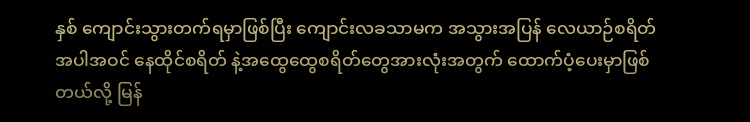နှစ် ကျောင်းသွားတက်ရမှာဖြစ်ပြီး ကျောင်းလခသာမက အသွားအပြန် လေယာဉ်စရိတ်အပါအဝင် နေထိုင်စရိတ် နဲ့အထွေထွေစရိတ်တွေအားလုံးအတွက် ထောက်ပံ့ပေးမှာဖြစ်တယ်လို့ မြန်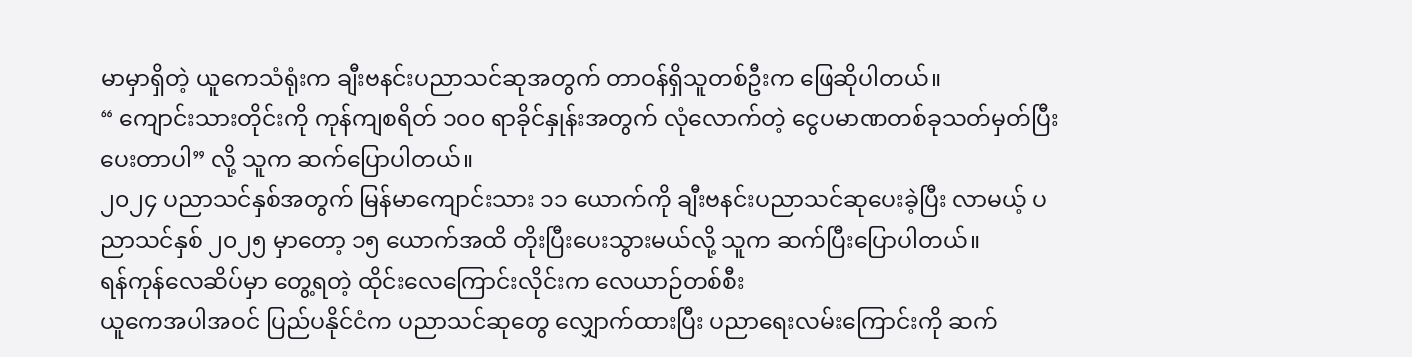မာမှာရှိတဲ့ ယူကေသံရုံးက ချီးဗနင်းပညာသင်ဆုအတွက် တာဝန်ရှိသူတစ်ဦးက ဖြေဆိုပါတယ်။
“ ကျောင်းသားတိုင်းကို ကုန်ကျစရိတ် ၁၀၀ ရာခိုင်နှုန်းအတွက် လုံလောက်တဲ့ ငွေပမာဏတစ်ခုသတ်မှတ်ပြီးပေးတာပါ” လို့ သူက ဆက်ပြောပါတယ်။
၂၀၂၄ ပညာသင်နှစ်အတွက် မြန်မာကျောင်းသား ၁၁ ယောက်ကို ချီးဗနင်းပညာသင်ဆုပေးခဲ့ပြီး လာမယ့် ပညာသင်နှစ် ၂၀၂၅ မှာတော့ ၁၅ ယောက်အထိ တိုးပြီးပေးသွားမယ်လို့ သူက ဆက်ပြီးပြောပါတယ်။
ရန်ကုန်လေဆိပ်မှာ တွေ့ရတဲ့ ထိုင်းလေကြောင်းလိုင်းက လေယာဉ်တစ်စီး
ယူကေအပါအဝင် ပြည်ပနိုင်ငံက ပညာသင်ဆုတွေ လျှောက်ထားပြီး ပညာရေးလမ်းကြောင်းကို ဆက်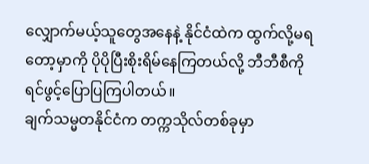လျှောက်မယ့်သူတွေအနေနဲ့ နိုင်ငံထဲက ထွက်လို့မရတော့မှာကို ပိုပိုပြီးစိုးရိမ်နေကြတယ်လို့ ဘီဘီစီကို ရင်ဖွင့်ပြောပြကြပါတယ်။
ချက်သမ္မတနိုင်ငံက တက္ကသိုလ်တစ်ခုမှာ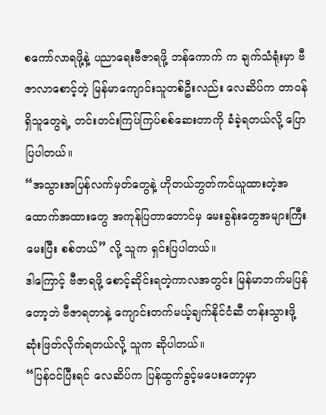စကော်လာရဖို့နဲ့ ပညာရေးဗီဇာရဖို့ ဘန်ကောက် က ချက်သံရုံးမှာ ဗီဇာလာစောင့်တဲ့ မြန်မာကျောင်းသူတစ်ဦးလည်း လေဆိပ်က တာဝန်ရှိသူတွေရဲ့ တင်းတင်းကြပ်ကြပ်စစ်ဆေးတာကို ခံခဲ့ရတယ်လို့ ပြောပြပါတယ်။
“အသွားအပြန်လက်မှတ်တွေနဲ့ ဟိုတယ်ဘွတ်ကင်ယူထားတဲ့အထောက်အထားတွေ အကုန်ပြတာတောင်မှ မေးခွန်းတွေအများကြီးမေးပြီး စစ်တယ်” လို့ သူက ရှင်းပြပါတယ်။
ဒါကြောင့် ဗီဇာရဖို့ စောင့်ဆိုင်းရတဲ့ကာလအတွင်း မြန်မာဘက်မပြန်တော့ဘဲ ဗီဇာရတာနဲ့ ကျောင်းတက်မယ့်ချက်နိုင်ငံဆီ တန်းသွားဖို့ ဆုံးဖြတ်လိုက်ရတယ်လို့ သူက ဆိုပါတယ်။
“ပြန်ဝင်ပြီးရင် လေဆိပ်က ပြန်ထွက်ခွင့်မပေးတော့မှာ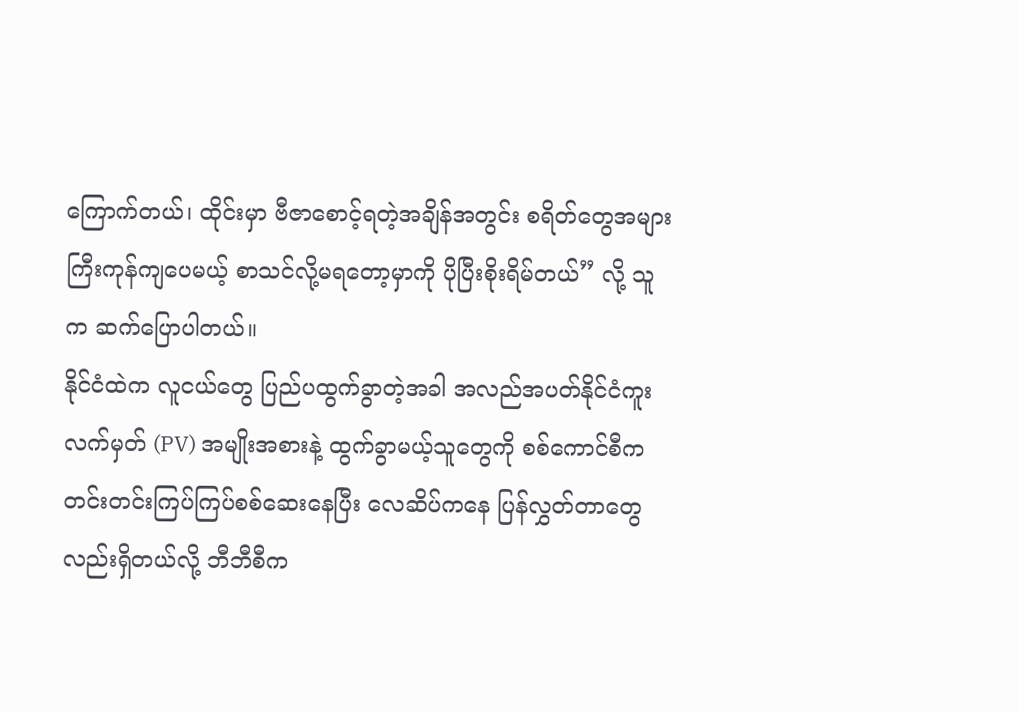ကြောက်တယ်၊ ထိုင်းမှာ ဗီဇာစောင့်ရတဲ့အချိန်အတွင်း စရိတ်တွေအများကြီးကုန်ကျပေမယ့် စာသင်လို့မရတော့မှာကို ပိုပြီးစိုးရိမ်တယ်” လို့ သူက ဆက်ပြောပါတယ်။
နိုင်ငံထဲက လူငယ်တွေ ပြည်ပထွက်ခွာတဲ့အခါ အလည်အပတ်နိုင်ငံကူးလက်မှတ် (PV) အမျိုးအစားနဲ့ ထွက်ခွာမယ့်သူတွေကို စစ်ကောင်စီက တင်းတင်းကြပ်ကြပ်စစ်ဆေးနေပြီး လေဆိပ်ကနေ ပြန်လွှတ်တာတွေလည်းရှိတယ်လို့ ဘီဘီစီက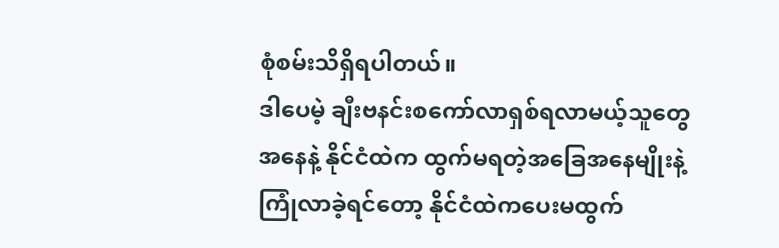စုံစမ်းသိရှိရပါတယ်။
ဒါပေမဲ့ ချီးဗနင်းစကော်လာရှစ်ရလာမယ့်သူတွေအနေနဲ့ နိုင်ငံထဲက ထွက်မရတဲ့အခြေအနေမျိုးနဲ့ ကြုံလာခဲ့ရင်တော့ နိုင်ငံထဲကပေးမထွက်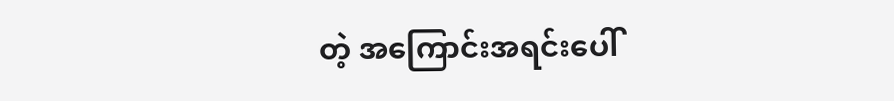တဲ့ အကြောင်းအရင်းပေါ်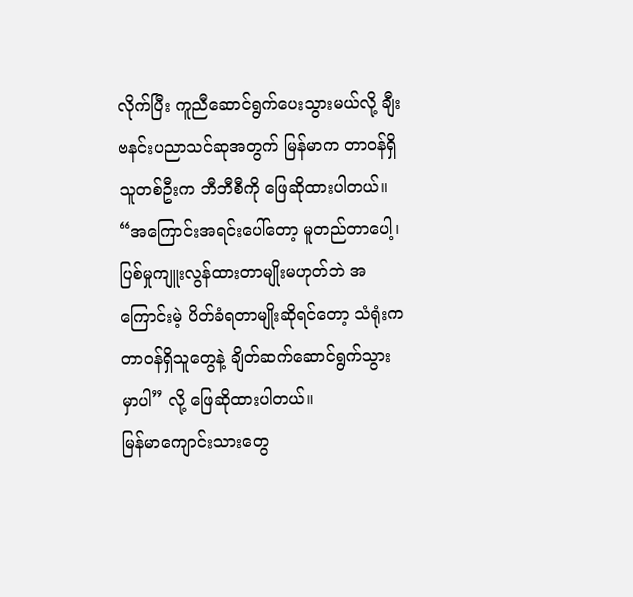လိုက်ပြီး ကူညီဆောင်ရွက်ပေးသွားမယ်လို့ ချီးဗနင်းပညာသင်ဆုအတွက် မြန်မာက တာဝန်ရှိသူတစ်ဦးက ဘီဘီစီကို ဖြေဆိုထားပါတယ်။
“အကြောင်းအရင်းပေါ်တော့ မူတည်တာပေါ့၊ ပြစ်မှုကျူးလွန်ထားတာမျိုးမဟုတ်ဘဲ အကြောင်းမဲ့ ပိတ်ခံရတာမျိုးဆိုရင်တော့ သံရုံးက တာဝန်ရှိသူတွေနဲ့ ချိတ်ဆက်ဆောင်ရွက်သွားမှာပါ” လို့ ဖြေဆိုထားပါတယ်။
မြန်မာကျောင်းသားတွေ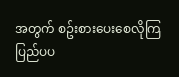အတွက် စဥ်းစားပေးစေလိုကြ
ပြည်ပပ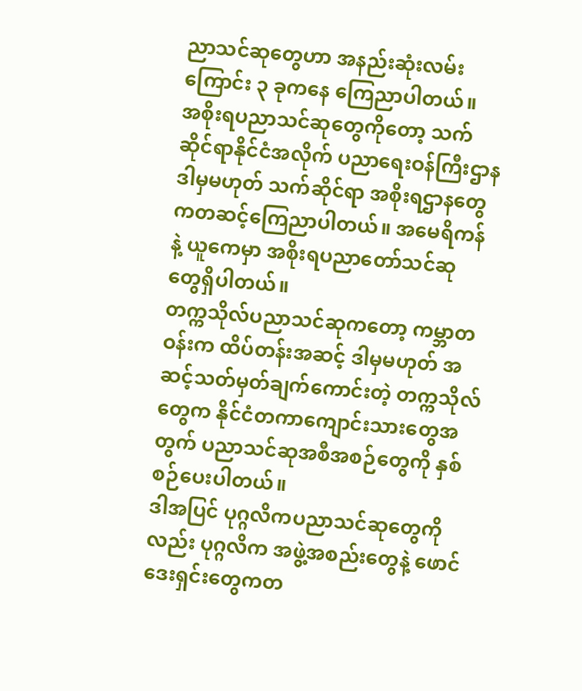ညာသင်ဆုတွေဟာ အနည်းဆုံးလမ်းကြောင်း ၃ ခုကနေ ကြေညာပါတယ်။
အစိုးရပညာသင်ဆုတွေကိုတော့ သက်ဆိုင်ရာနိုင်ငံအလိုက် ပညာရေးဝန်ကြီးဌာန ဒါမှမဟုတ် သက်ဆိုင်ရာ အစိုးရဌာနတွေကတဆင့်ကြေညာပါတယ်။ အမေရိကန်နဲ့ ယူကေမှာ အစိုးရပညာတော်သင်ဆု တွေရှိပါတယ်။
တက္ကသိုလ်ပညာသင်ဆုကတော့ ကမ္ဘာတဝန်းက ထိပ်တန်းအဆင့် ဒါမှမဟုတ် အဆင့်သတ်မှတ်ချက်ကောင်းတဲ့ တက္ကသိုလ်တွေက နိုင်ငံတကာကျောင်းသားတွေအတွက် ပညာသင်ဆုအစီအစဉ်တွေကို နှစ်စဉ်ပေးပါတယ်။
ဒါအပြင် ပုဂ္ဂလိကပညာသင်ဆုတွေကိုလည်း ပုဂ္ဂလိက အဖွဲ့အစည်းတွေနဲ့ ဖောင်ဒေးရှင်းတွေကတ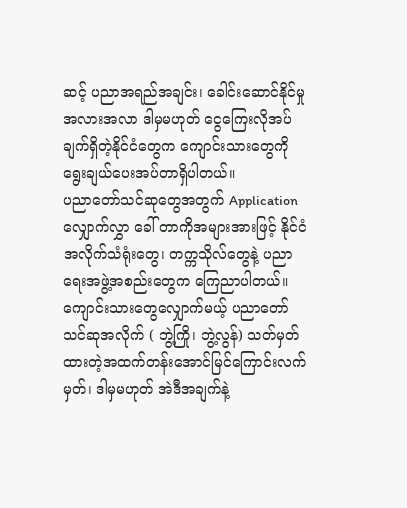ဆင့် ပညာအရည်အချင်း၊ ခေါင်းဆောင်နိုင်မှု အလားအလာ ဒါမှမဟုတ် ငွေကြေးလိုအပ်ချက်ရှိတဲ့နိုင်ငံတွေက ကျောင်းသားတွေကို ရွေးချယ်ပေးအပ်တာရှိပါတယ်။
ပညာတော်သင်ဆုတွေအတွက် Application လျှောက်လွှာ ခေါ် တာကိုအများအားဖြင့် နိုင်ငံအလိုက်သံရုံးတွေ၊ တက္ကသိုလ်တွေနဲ့ ပညာရေးအဖွဲ့အစည်းတွေက ကြေညာပါတယ်။
ကျောင်းသားတွေလျှောက်မယ့် ပညာတော်သင်ဆုအလိုက် ( ဘွဲ့ကြို၊ ဘွဲ့လွန်) သတ်မှတ်ထားတဲ့အထက်တန်းအောင်မြင်ကြောင်းလက်မှတ်၊ ဒါမှမဟုတ် အဲဒီအချက်နဲ့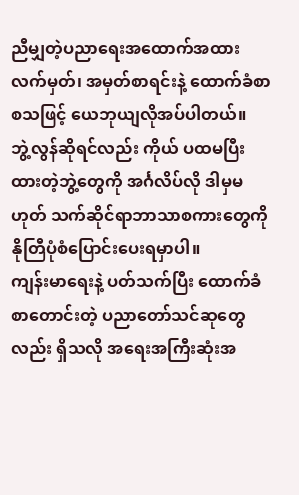ညီမျှတဲ့ပညာရေးအထောက်အထားလက်မှတ်၊ အမှတ်စာရင်းနဲ့ ထောက်ခံစာ စသဖြင့် ယေဘုယျလိုအပ်ပါတယ်။
ဘွဲ့လွန်ဆိုရင်လည်း ကိုယ် ပထမပြီးထားတဲ့ဘွဲ့တွေကို အင်္ဂလိပ်လို ဒါမှမဟုတ် သက်ဆိုင်ရာဘာသာစကားတွေကို နိုတြီပုံစံပြောင်းပေးရမှာပါ။
ကျန်းမာရေးနဲ့ ပတ်သက်ပြီး ထောက်ခံစာတောင်းတဲ့ ပညာတော်သင်ဆုတွေလည်း ရှိသလို အရေးအကြီးဆုံးအ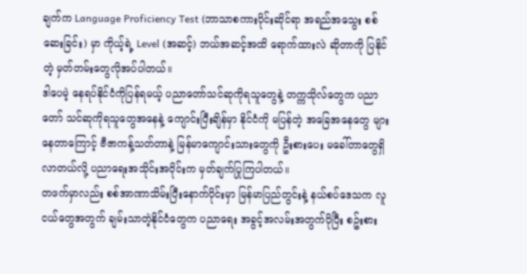ချက်က Language Proficiency Test (ဘာသာစကားပိုင်းဆိုင်ရာ အရည်အသွေး စစ်ဆေးခြင်း) မှာ ကိုယ့်ရဲ့ Level (အဆင့်) ဘယ်အဆင့်အထိ ရောက်ထားလဲ ဆိုတာကို ပြနိုင်တဲ့ မှတ်တမ်းတွေလိုအပ်ပါတယ်။
ဒါပေမဲ့ နေရပ်နိုင်ငံကိုပြန်ရမယ့် ပညာတော်သင်ဆုကိုရသူတွေနဲ့ တက္ကသိုလ်တွေက ပညာတော် သင်ဆုကိုရသူတွေအနေနဲ့ ကျောင်းပြီးချိန်မှာ နိုင်ငံကို မပြန်တဲ့ အခြေအနေတွေ များနေတာကြောင့် ဗီဇာကန့်သတ်တာနဲ့ မြန်မာကျောင်းသားတွေကို ဦးစားပေး မခေါ်တာတွေရှိလာတယ်လို့ ပညာရေးအသိုင်းအဝိုင်းက မှတ်ချက်ပြုကြပါတယ်။
တဖက်မှာလည်း စစ်အာဏာသိမ်းပြီးနောက်ပိုင်းမှာ မြန်မာပြည်တွင်းနဲ့ နယ်စပ်ဒေသက လူငယ်တွေအတွက် ချမ်းသာတဲ့နိုင်ငံတွေက ပညာရေး အခွင့်အလမ်းအတွက်ပိုပြီး စဥ်းစား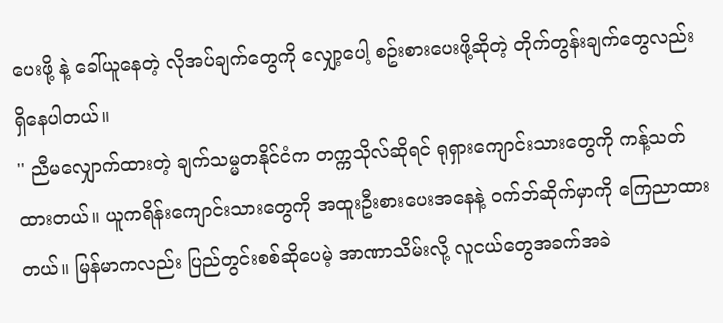ပေးဖို့ နဲ့ ခေါ်ယူနေတဲ့ လိုအပ်ချက်တွေကို လျှော့ပေါ့ စဥ်းစားပေးဖို့ဆိုတဲ့ တိုက်တွန်းချက်တွေလည်းရှိနေပါတယ်။
'' ညီမလျှောက်ထားတဲ့ ချက်သမ္မတနိုင်ငံက တက္ကသိုလ်ဆိုရင် ရုရှားကျောင်းသားတွေကို ကန့်သတ်ထားတယ်။ ယူကရိန်းကျောင်းသားတွေကို အထူးဦးစားပေးအနေနဲ့ ဝက်ဘ်ဆိုက်မှာကို ကြေညာထားတယ်။ မြန်မာကလည်း ပြည်တွင်းစစ်ဆိုပေမဲ့ အာဏာသိမ်းလို့ လူငယ်တွေအခက်အခဲ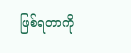ဖြစ်ရတာကို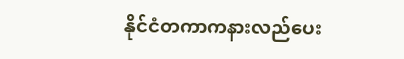နိုင်ငံတကာကနားလည်ပေး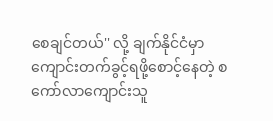စေချင်တယ်'' လို့ ချက်နိုင်ငံမှာ ကျောင်းတက်ခွင့်ရဖို့စောင့်နေတဲ့ စကော်လာကျောင်းသူ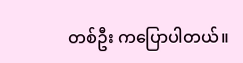တစ်ဦး ကပြောပါတယ်။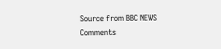Source from BBC NEWS
Comments